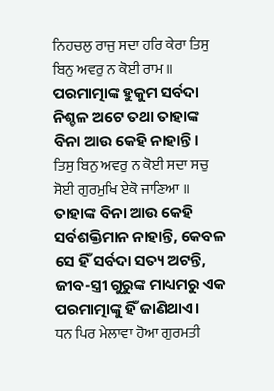ਨਿਹਚਲੁ ਰਾਜੁ ਸਦਾ ਹਰਿ ਕੇਰਾ ਤਿਸੁ ਬਿਨੁ ਅਵਰੁ ਨ ਕੋਈ ਰਾਮ ॥
ପରମାତ୍ମାଙ୍କ ହୁକୁମ ସର୍ବଦା ନିଶ୍ଚଳ ଅଟେ ତଥା ତାହାଙ୍କ ବିନା ଆଉ କେହି ନାହାନ୍ତି।
ਤਿਸੁ ਬਿਨੁ ਅਵਰੁ ਨ ਕੋਈ ਸਦਾ ਸਚੁ ਸੋਈ ਗੁਰਮੁਖਿ ਏਕੋ ਜਾਣਿਆ ॥
ତାହାଙ୍କ ବିନା ଆଉ କେହି ସର୍ବଶକ୍ତିମାନ ନାହାନ୍ତି, କେବଳ ସେ ହିଁ ସର୍ବଦା ସତ୍ୟ ଅଟନ୍ତି, ଜୀବ-ସ୍ତ୍ରୀ ଗୁରୁଙ୍କ ମାଧ୍ୟମରୁ ଏକ ପରମାତ୍ମାଙ୍କୁ ହିଁ ଜାଣିଥାଏ।
ਧਨ ਪਿਰ ਮੇਲਾਵਾ ਹੋਆ ਗੁਰਮਤੀ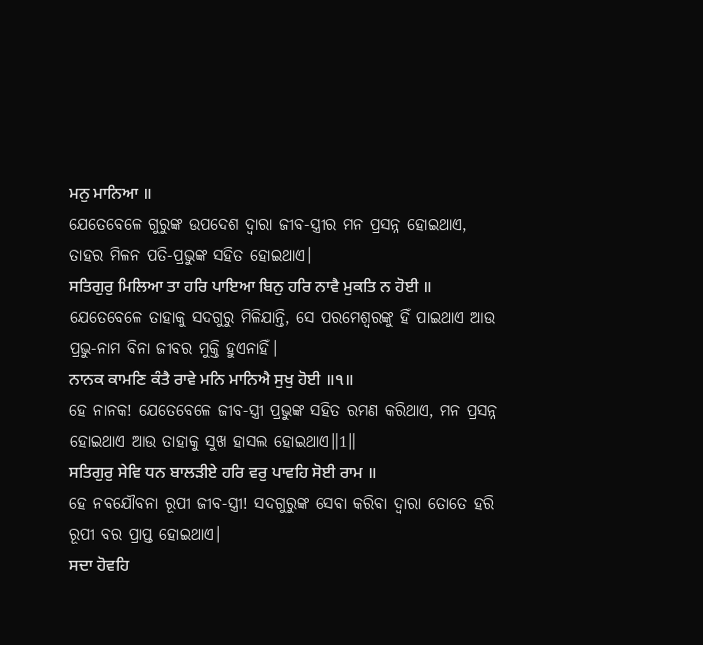ਮਨੁ ਮਾਨਿਆ ॥
ଯେତେବେଳେ ଗୁରୁଙ୍କ ଉପଦେଶ ଦ୍ଵାରା ଜୀବ-ସ୍ତ୍ରୀର ମନ ପ୍ରସନ୍ନ ହୋଇଥାଏ, ତାହର ମିଳନ ପତି-ପ୍ରଭୁଙ୍କ ସହିତ ହୋଇଥାଏ।
ਸਤਿਗੁਰੁ ਮਿਲਿਆ ਤਾ ਹਰਿ ਪਾਇਆ ਬਿਨੁ ਹਰਿ ਨਾਵੈ ਮੁਕਤਿ ਨ ਹੋਈ ॥
ଯେତେବେଳେ ତାହାକୁ ସଦଗୁରୁ ମିଳିଯାନ୍ତି, ସେ ପରମେଶ୍ଵରଙ୍କୁ ହିଁ ପାଇଥାଏ ଆଉ ପ୍ରଭୁ-ନାମ ବିନା ଜୀବର ମୁକ୍ତି ହୁଏନାହିଁ।
ਨਾਨਕ ਕਾਮਣਿ ਕੰਤੈ ਰਾਵੇ ਮਨਿ ਮਾਨਿਐ ਸੁਖੁ ਹੋਈ ॥੧॥
ହେ ନାନକ! ଯେତେବେଳେ ଜୀବ-ସ୍ତ୍ରୀ ପ୍ରଭୁଙ୍କ ସହିତ ରମଣ କରିଥାଏ, ମନ ପ୍ରସନ୍ନ ହୋଇଥାଏ ଆଉ ତାହାକୁ ସୁଖ ହାସଲ ହୋଇଥାଏ॥1॥
ਸਤਿਗੁਰੁ ਸੇਵਿ ਧਨ ਬਾਲੜੀਏ ਹਰਿ ਵਰੁ ਪਾਵਹਿ ਸੋਈ ਰਾਮ ॥
ହେ ନବଯୌବନା ରୂପୀ ଜୀବ-ସ୍ତ୍ରୀ! ସଦଗୁରୁଙ୍କ ସେବା କରିବା ଦ୍ଵାରା ତୋତେ ହରି ରୂପୀ ବର ପ୍ରାପ୍ତ ହୋଇଥାଏ।
ਸਦਾ ਹੋਵਹਿ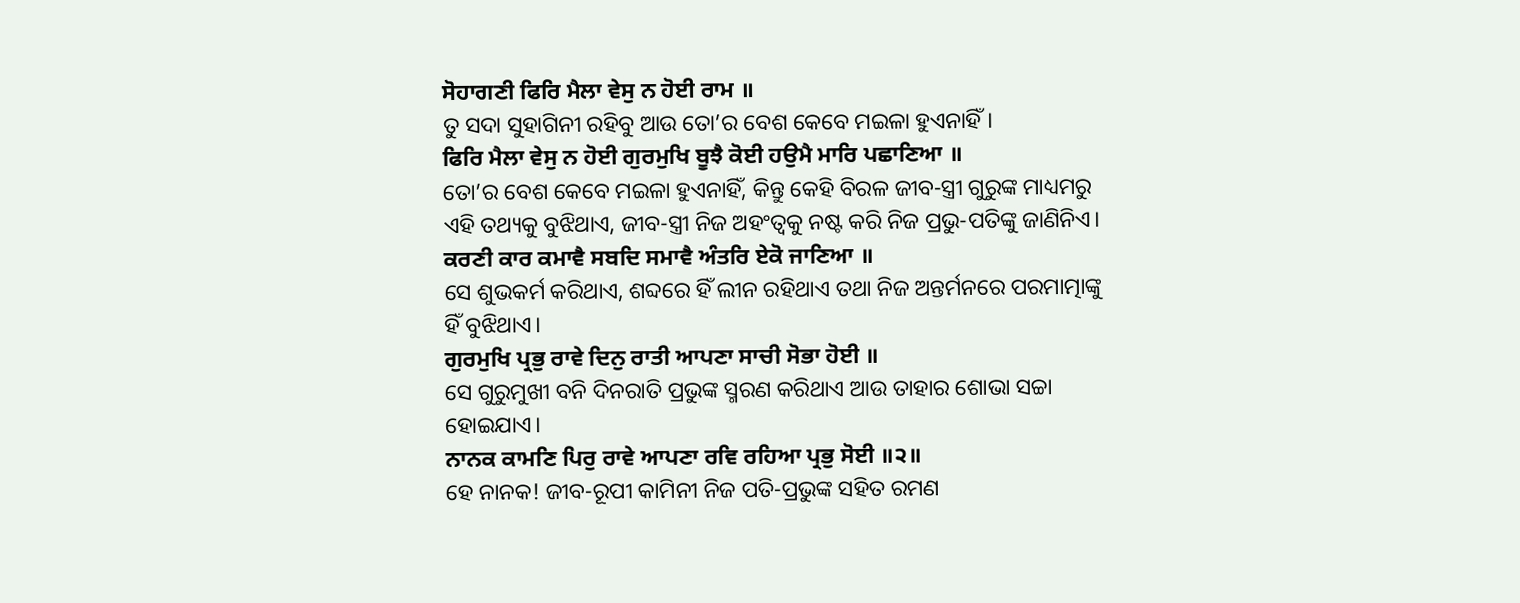ਸੋਹਾਗਣੀ ਫਿਰਿ ਮੈਲਾ ਵੇਸੁ ਨ ਹੋਈ ਰਾਮ ॥
ତୁ ସଦା ସୁହାଗିନୀ ରହିବୁ ଆଉ ତୋ’ର ବେଶ କେବେ ମଇଳା ହୁଏନାହିଁ।
ਫਿਰਿ ਮੈਲਾ ਵੇਸੁ ਨ ਹੋਈ ਗੁਰਮੁਖਿ ਬੂਝੈ ਕੋਈ ਹਉਮੈ ਮਾਰਿ ਪਛਾਣਿਆ ॥
ତୋ’ର ବେଶ କେବେ ମଇଳା ହୁଏନାହିଁ, କିନ୍ତୁ କେହି ବିରଳ ଜୀବ-ସ୍ତ୍ରୀ ଗୁରୁଙ୍କ ମାଧ୍ୟମରୁ ଏହି ତଥ୍ୟକୁ ବୁଝିଥାଏ, ଜୀବ-ସ୍ତ୍ରୀ ନିଜ ଅହଂତ୍ଵକୁ ନଷ୍ଟ କରି ନିଜ ପ୍ରଭୁ-ପତିଙ୍କୁ ଜାଣିନିଏ।
ਕਰਣੀ ਕਾਰ ਕਮਾਵੈ ਸਬਦਿ ਸਮਾਵੈ ਅੰਤਰਿ ਏਕੋ ਜਾਣਿਆ ॥
ସେ ଶୁଭକର୍ମ କରିଥାଏ, ଶବ୍ଦରେ ହିଁ ଲୀନ ରହିଥାଏ ତଥା ନିଜ ଅନ୍ତର୍ମନରେ ପରମାତ୍ମାଙ୍କୁ ହିଁ ବୁଝିଥାଏ।
ਗੁਰਮੁਖਿ ਪ੍ਰਭੁ ਰਾਵੇ ਦਿਨੁ ਰਾਤੀ ਆਪਣਾ ਸਾਚੀ ਸੋਭਾ ਹੋਈ ॥
ସେ ଗୁରୁମୁଖୀ ବନି ଦିନରାତି ପ୍ରଭୁଙ୍କ ସ୍ମରଣ କରିଥାଏ ଆଉ ତାହାର ଶୋଭା ସଚ୍ଚା ହୋଇଯାଏ।
ਨਾਨਕ ਕਾਮਣਿ ਪਿਰੁ ਰਾਵੇ ਆਪਣਾ ਰਵਿ ਰਹਿਆ ਪ੍ਰਭੁ ਸੋਈ ॥੨॥
ହେ ନାନକ! ଜୀବ-ରୂପୀ କାମିନୀ ନିଜ ପତି-ପ୍ରଭୁଙ୍କ ସହିତ ରମଣ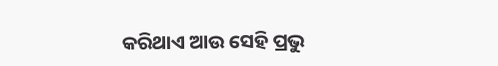କରିଥାଏ ଆଉ ସେହି ପ୍ରଭୁ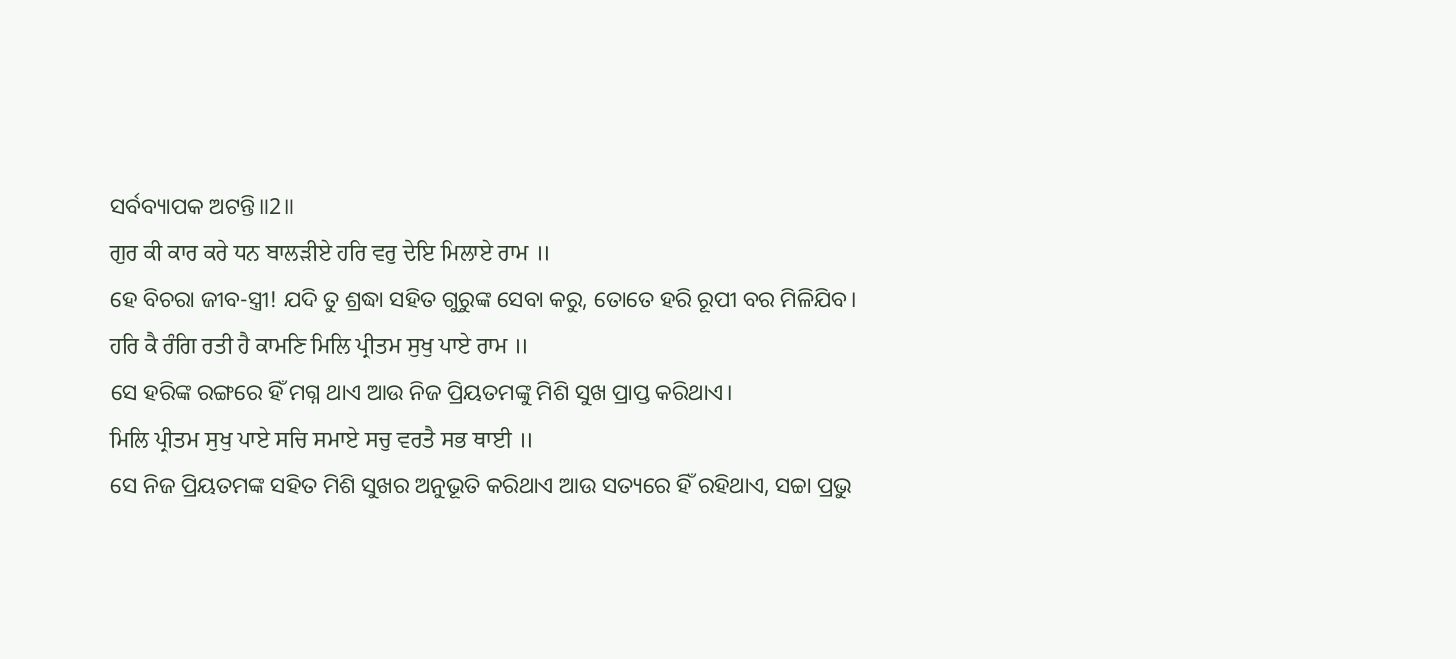ସର୍ବବ୍ୟାପକ ଅଟନ୍ତି॥2॥
ਗੁਰ ਕੀ ਕਾਰ ਕਰੇ ਧਨ ਬਾਲੜੀਏ ਹਰਿ ਵਰੁ ਦੇਇ ਮਿਲਾਏ ਰਾਮ ॥
ହେ ବିଚରା ଜୀବ-ସ୍ତ୍ରୀ! ଯଦି ତୁ ଶ୍ରଦ୍ଧା ସହିତ ଗୁରୁଙ୍କ ସେବା କରୁ, ତୋତେ ହରି ରୂପୀ ବର ମିଳିଯିବ।
ਹਰਿ ਕੈ ਰੰਗਿ ਰਤੀ ਹੈ ਕਾਮਣਿ ਮਿਲਿ ਪ੍ਰੀਤਮ ਸੁਖੁ ਪਾਏ ਰਾਮ ॥
ସେ ହରିଙ୍କ ରଙ୍ଗରେ ହିଁ ମଗ୍ନ ଥାଏ ଆଉ ନିଜ ପ୍ରିୟତମଙ୍କୁ ମିଶି ସୁଖ ପ୍ରାପ୍ତ କରିଥାଏ।
ਮਿਲਿ ਪ੍ਰੀਤਮ ਸੁਖੁ ਪਾਏ ਸਚਿ ਸਮਾਏ ਸਚੁ ਵਰਤੈ ਸਭ ਥਾਈ ॥
ସେ ନିଜ ପ୍ରିୟତମଙ୍କ ସହିତ ମିଶି ସୁଖର ଅନୁଭୂତି କରିଥାଏ ଆଉ ସତ୍ୟରେ ହିଁ ରହିଥାଏ, ସଚ୍ଚା ପ୍ରଭୁ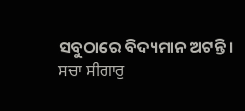ସବୁଠାରେ ବିଦ୍ୟମାନ ଅଟନ୍ତି।
ਸਚਾ ਸੀਗਾਰੁ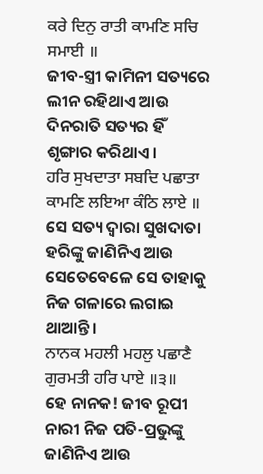ਕਰੇ ਦਿਨੁ ਰਾਤੀ ਕਾਮਣਿ ਸਚਿ ਸਮਾਈ ॥
ଜୀବ-ସ୍ତ୍ରୀ କାମିନୀ ସତ୍ୟରେ ଲୀନ ରହିଥାଏ ଆଉ ଦିନରାତି ସତ୍ୟର ହିଁ ଶୃଙ୍ଗାର କରିଥାଏ।
ਹਰਿ ਸੁਖਦਾਤਾ ਸਬਦਿ ਪਛਾਤਾ ਕਾਮਣਿ ਲਇਆ ਕੰਠਿ ਲਾਏ ॥
ସେ ସତ୍ୟ ଦ୍ଵାରା ସୁଖଦାତା ହରିଙ୍କୁ ଜାଣିନିଏ ଆଉ ସେତେବେଳେ ସେ ତାହାକୁ ନିଜ ଗଳାରେ ଲଗାଇ ଥାଆନ୍ତି।
ਨਾਨਕ ਮਹਲੀ ਮਹਲੁ ਪਛਾਣੈ ਗੁਰਮਤੀ ਹਰਿ ਪਾਏ ॥੩॥
ହେ ନାନକ! ଜୀବ ରୂପୀ ନାରୀ ନିଜ ପତି-ପ୍ରଭୁଙ୍କୁ ଜାଣିନିଏ ଆଉ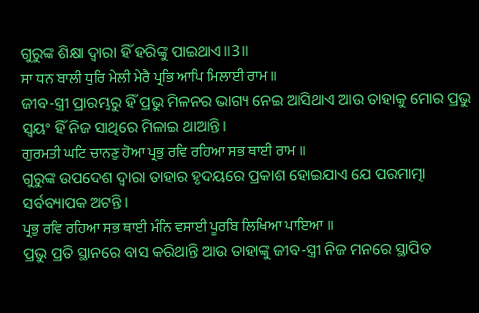ଗୁରୁଙ୍କ ଶିକ୍ଷା ଦ୍ଵାରା ହିଁ ହରିଙ୍କୁ ପାଇଥାଏ॥3॥
ਸਾ ਧਨ ਬਾਲੀ ਧੁਰਿ ਮੇਲੀ ਮੇਰੈ ਪ੍ਰਭਿ ਆਪਿ ਮਿਲਾਈ ਰਾਮ ॥
ଜୀବ-ସ୍ତ୍ରୀ ପ୍ରାରମ୍ଭରୁ ହିଁ ପ୍ରଭୁ ମିଳନର ଭାଗ୍ୟ ନେଇ ଆସିଥାଏ ଆଉ ତାହାକୁ ମୋର ପ୍ରଭୁ ସ୍ଵୟଂ ହିଁ ନିଜ ସାଥିରେ ମିଳାଇ ଥାଆନ୍ତି।
ਗੁਰਮਤੀ ਘਟਿ ਚਾਨਣੁ ਹੋਆ ਪ੍ਰਭੁ ਰਵਿ ਰਹਿਆ ਸਭ ਥਾਈ ਰਾਮ ॥
ଗୁରୁଙ୍କ ଉପଦେଶ ଦ୍ଵାରା ତାହାର ହୃଦୟରେ ପ୍ରକାଶ ହୋଇଯାଏ ଯେ ପରମାତ୍ମା ସର୍ବବ୍ୟାପକ ଅଟନ୍ତି।
ਪ੍ਰਭੁ ਰਵਿ ਰਹਿਆ ਸਭ ਥਾਈ ਮੰਨਿ ਵਸਾਈ ਪੂਰਬਿ ਲਿਖਿਆ ਪਾਇਆ ॥
ପ୍ରଭୁ ପ୍ରତି ସ୍ଥାନରେ ବାସ କରିଥାନ୍ତି ଆଉ ତାହାଙ୍କୁ ଜୀବ-ସ୍ତ୍ରୀ ନିଜ ମନରେ ସ୍ଥାପିତ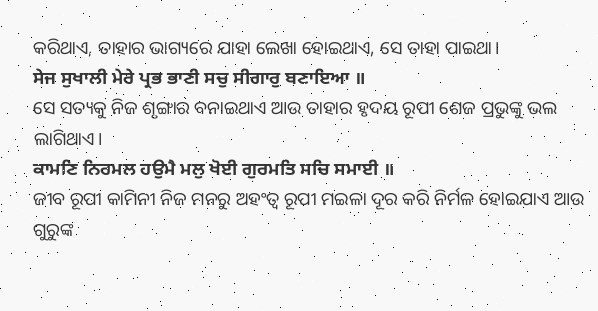କରିଥାଏ, ତାହାର ଭାଗ୍ୟରେ ଯାହା ଲେଖା ହୋଇଥାଏ, ସେ ତାହା ପାଇଥା।
ਸੇਜ ਸੁਖਾਲੀ ਮੇਰੇ ਪ੍ਰਭ ਭਾਣੀ ਸਚੁ ਸੀਗਾਰੁ ਬਣਾਇਆ ॥
ସେ ସତ୍ୟକୁ ନିଜ ଶୃଙ୍ଗାର ବନାଇଥାଏ ଆଉ ତାହାର ହୃଦୟ ରୂପୀ ଶେଜ ପ୍ରଭୁଙ୍କୁ ଭଲ ଲାଗିଥାଏ।
ਕਾਮਣਿ ਨਿਰਮਲ ਹਉਮੈ ਮਲੁ ਖੋਈ ਗੁਰਮਤਿ ਸਚਿ ਸਮਾਈ ॥
ଜୀବ ରୂପୀ କାମିନୀ ନିଜ ମନରୁ ଅହଂତ୍ଵ ରୂପୀ ମଇଳା ଦୂର କରି ନିର୍ମଳ ହୋଇଯାଏ ଆଉ ଗୁରୁଙ୍କ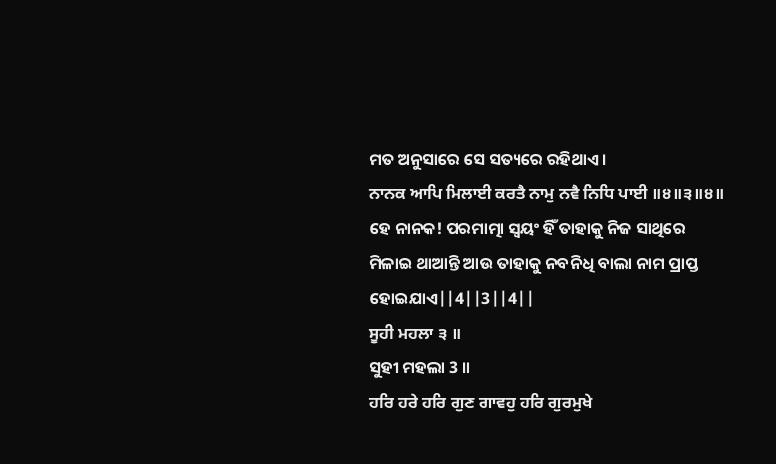ମତ ଅନୁସାରେ ସେ ସତ୍ୟରେ ରହିଥାଏ।
ਨਾਨਕ ਆਪਿ ਮਿਲਾਈ ਕਰਤੈ ਨਾਮੁ ਨਵੈ ਨਿਧਿ ਪਾਈ ॥੪॥੩॥੪॥
ହେ ନାନକ! ପରମାତ୍ମା ସ୍ଵୟଂ ହିଁ ତାହାକୁ ନିଜ ସାଥିରେ ମିଳାଇ ଥାଆନ୍ତି ଆଉ ତାହାକୁ ନବନିଧି ବାଲା ନାମ ପ୍ରାପ୍ତ ହୋଇଯାଏ||4||3||4||
ਸੂਹੀ ਮਹਲਾ ੩ ॥
ସୁହୀ ମହଲା 3 ॥
ਹਰਿ ਹਰੇ ਹਰਿ ਗੁਣ ਗਾਵਹੁ ਹਰਿ ਗੁਰਮੁਖੇ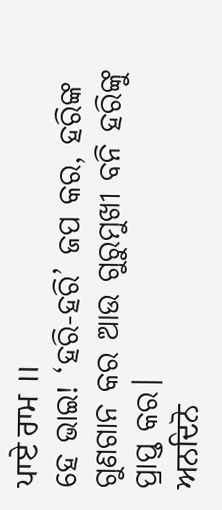ਪਾਏ ਰਾਮ ॥
ହେ ଭାଇ! ‘ହରି-ହରି’ ଜପ କର, ହରିଙ୍କ ଗୁଣଗାନ କର ଆଉ ଗୁରୁମୁଖୀ ବନି ହରିଙ୍କୁ ପ୍ରାପ୍ତ କର।
ਅਨਦਿਨੋ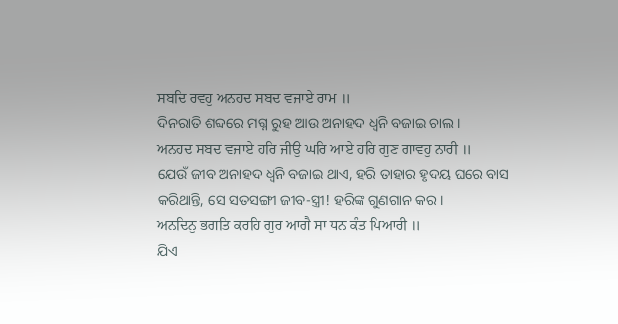ਸਬਦਿ ਰਵਹੁ ਅਨਹਦ ਸਬਦ ਵਜਾਏ ਰਾਮ ॥
ଦିନରାତି ଶବ୍ଦରେ ମଗ୍ନ ରୁହ ଆଉ ଅନାହଦ ଧ୍ୱନି ବଜାଇ ଚାଲ।
ਅਨਹਦ ਸਬਦ ਵਜਾਏ ਹਰਿ ਜੀਉ ਘਰਿ ਆਏ ਹਰਿ ਗੁਣ ਗਾਵਹੁ ਨਾਰੀ ॥
ଯେଉଁ ଜୀବ ଅନାହଦ ଧ୍ୱନି ବଜାଇ ଥାଏ, ହରି ତାହାର ହୃଦୟ ଘରେ ବାସ କରିଥାନ୍ତି, ସେ ସତସଙ୍ଗୀ ଜୀବ-ସ୍ତ୍ରୀ! ହରିଙ୍କ ଗୁଣଗାନ କର।
ਅਨਦਿਨੁ ਭਗਤਿ ਕਰਹਿ ਗੁਰ ਆਗੈ ਸਾ ਧਨ ਕੰਤ ਪਿਆਰੀ ॥
ଯିଏ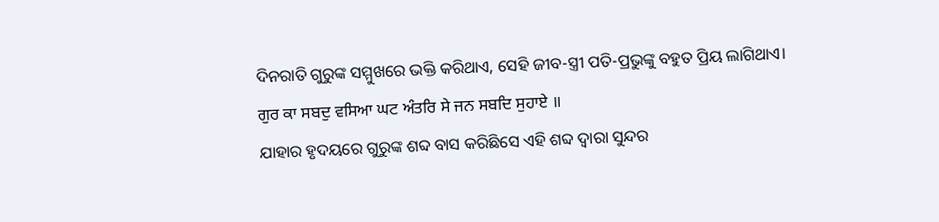ଦିନରାତି ଗୁରୁଙ୍କ ସମ୍ମୁଖରେ ଭକ୍ତି କରିଥାଏ, ସେହି ଜୀବ-ସ୍ତ୍ରୀ ପତି-ପ୍ରଭୁଙ୍କୁ ବହୁତ ପ୍ରିୟ ଲାଗିଥାଏ।
ਗੁਰ ਕਾ ਸਬਦੁ ਵਸਿਆ ਘਟ ਅੰਤਰਿ ਸੇ ਜਨ ਸਬਦਿ ਸੁਹਾਏ ॥
ଯାହାର ହୃଦୟରେ ଗୁରୁଙ୍କ ଶବ୍ଦ ବାସ କରିଛିସେ ଏହି ଶବ୍ଦ ଦ୍ଵାରା ସୁନ୍ଦର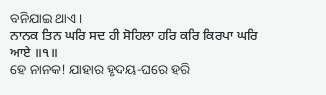ବନିଯାଇ ଥାଏ।
ਨਾਨਕ ਤਿਨ ਘਰਿ ਸਦ ਹੀ ਸੋਹਿਲਾ ਹਰਿ ਕਰਿ ਕਿਰਪਾ ਘਰਿ ਆਏ ॥੧॥
ହେ ନାନକ! ଯାହାର ହୃଦୟ-ଘରେ ହରି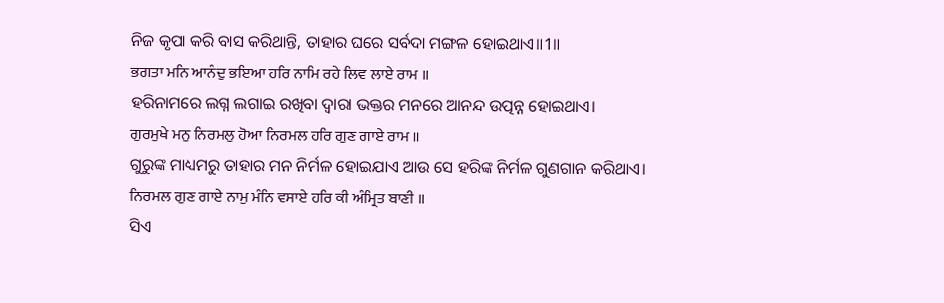ନିଜ କୃପା କରି ବାସ କରିଥାନ୍ତି, ତାହାର ଘରେ ସର୍ବଦା ମଙ୍ଗଳ ହୋଇଥାଏ॥1॥
ਭਗਤਾ ਮਨਿ ਆਨੰਦੁ ਭਇਆ ਹਰਿ ਨਾਮਿ ਰਹੇ ਲਿਵ ਲਾਏ ਰਾਮ ॥
ହରିନାମରେ ଲଗ୍ନ ଲଗାଇ ରଖିବା ଦ୍ଵାରା ଭକ୍ତର ମନରେ ଆନନ୍ଦ ଉତ୍ପନ୍ନ ହୋଇଥାଏ।
ਗੁਰਮੁਖੇ ਮਨੁ ਨਿਰਮਲੁ ਹੋਆ ਨਿਰਮਲ ਹਰਿ ਗੁਣ ਗਾਏ ਰਾਮ ॥
ଗୁରୁଙ୍କ ମାଧ୍ୟମରୁ ତାହାର ମନ ନିର୍ମଳ ହୋଇଯାଏ ଆଉ ସେ ହରିଙ୍କ ନିର୍ମଳ ଗୁଣଗାନ କରିଥାଏ।
ਨਿਰਮਲ ਗੁਣ ਗਾਏ ਨਾਮੁ ਮੰਨਿ ਵਸਾਏ ਹਰਿ ਕੀ ਅੰਮ੍ਰਿਤ ਬਾਣੀ ॥
ସିଏ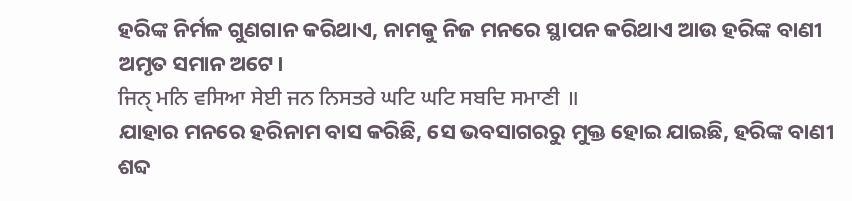ହରିଙ୍କ ନିର୍ମଳ ଗୁଣଗାନ କରିଥାଏ, ନାମକୁ ନିଜ ମନରେ ସ୍ଥାପନ କରିଥାଏ ଆଉ ହରିଙ୍କ ବାଣୀ ଅମୃତ ସମାନ ଅଟେ।
ਜਿਨੑ ਮਨਿ ਵਸਿਆ ਸੇਈ ਜਨ ਨਿਸਤਰੇ ਘਟਿ ਘਟਿ ਸਬਦਿ ਸਮਾਣੀ ॥
ଯାହାର ମନରେ ହରିନାମ ବାସ କରିଛି, ସେ ଭବସାଗରରୁ ମୁକ୍ତ ହୋଇ ଯାଇଛି, ହରିଙ୍କ ବାଣୀ ଶବ୍ଦ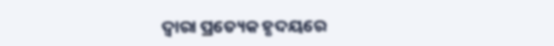ଦ୍ଵାରା ପ୍ରତ୍ୟେକ ହୃଦୟରେ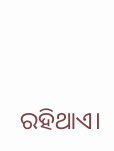ରହିଥାଏ।